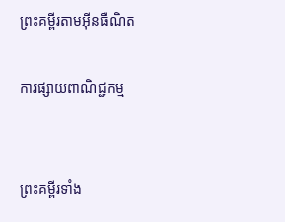ព្រះគម្ពីរតាមអ៊ីនធឺណិត

ការផ្សាយពាណិជ្ជកម្ម


ព្រះគម្ពីរទាំង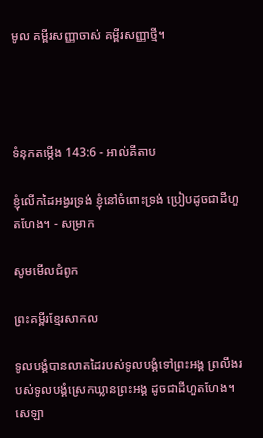មូល គម្ពីរសញ្ញាចាស់ គម្ពីរសញ្ញាថ្មី។




ទំនុកតម្កើង 143:6 - អាល់គីតាប

ខ្ញុំលើកដៃអង្វរទ្រង់ ខ្ញុំនៅចំពោះទ្រង់ ប្រៀបដូចជាដីហួត‌ហែង។ - សម្រាក

សូមមើលជំពូក

ព្រះគម្ពីរខ្មែរសាកល

ទូលបង្គំបានលាតដៃរបស់ទូលបង្គំទៅព្រះអង្គ ព្រលឹងរបស់ទូលបង្គំស្រេកឃ្លានព្រះអង្គ ដូចជាដីហួតហែង។ សេឡា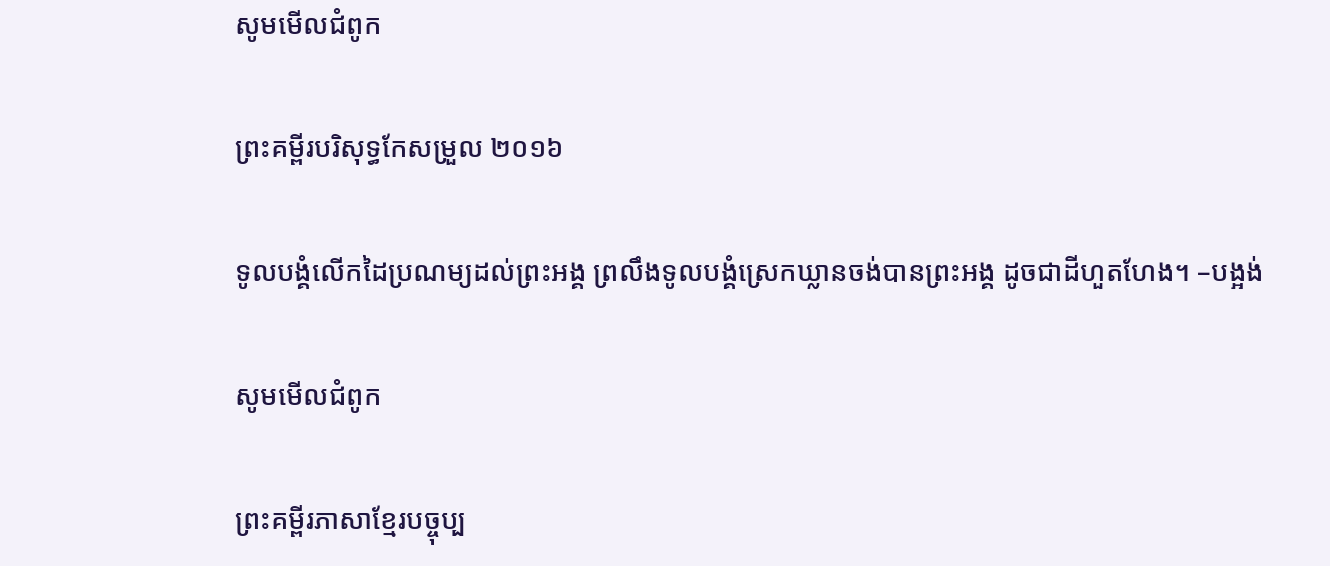សូមមើលជំពូក

ព្រះគម្ពីរបរិសុទ្ធកែសម្រួល ២០១៦

ទូល‌បង្គំលើកដៃប្រណម្យដល់ព្រះ‌អង្គ ព្រលឹងទូល‌បង្គំស្រេកឃ្លានចង់បានព្រះ‌អង្គ ដូចជាដីហួតហែង។ –បង្អង់

សូមមើលជំពូក

ព្រះគម្ពីរភាសាខ្មែរបច្ចុប្ប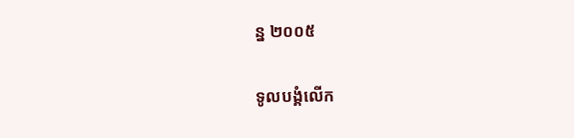ន្ន ២០០៥

ទូលបង្គំលើក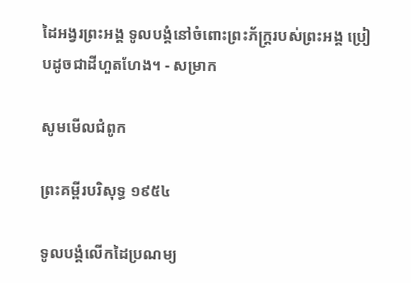ដៃអង្វរព្រះអង្គ ទូលបង្គំនៅចំពោះព្រះ‌ភ័ក្ត្ររបស់ព្រះអង្គ ប្រៀបដូចជាដីហួត‌ហែង។ - សម្រាក

សូមមើលជំពូក

ព្រះគម្ពីរបរិសុទ្ធ ១៩៥៤

ទូលបង្គំលើកដៃប្រណម្យ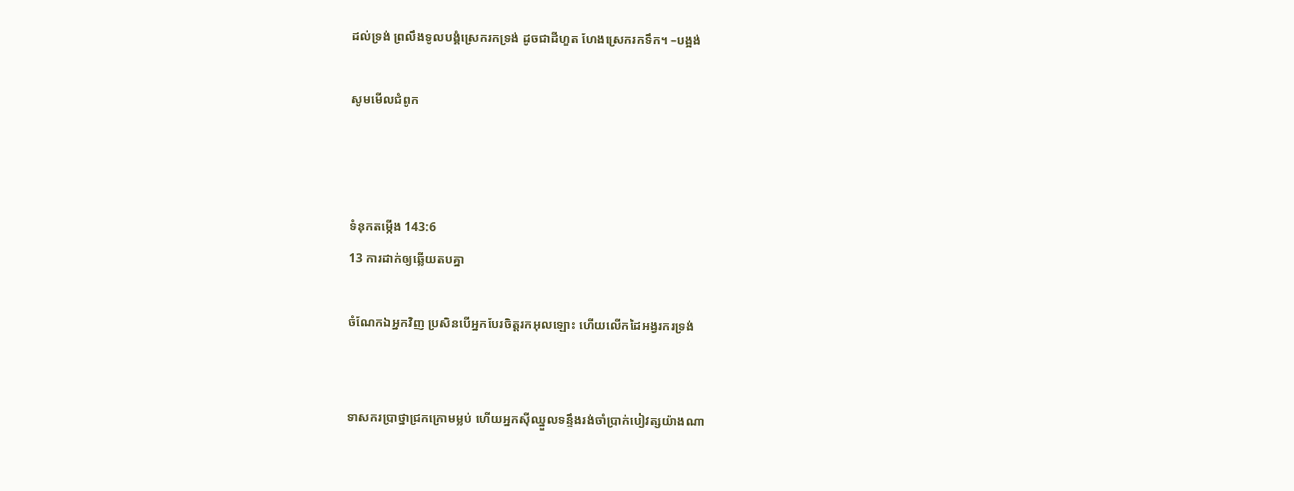ដល់ទ្រង់ ព្រលឹងទូលបង្គំស្រេករកទ្រង់ ដូចជាដីហួត ហែងស្រេករកទឹក។ –បង្អង់

សូមមើលជំពូក



ទំនុកតម្កើង 143:6
13 ការដាក់ឲ្យឆ្លើយតបគ្នា

ចំណែកឯអ្នកវិញ ប្រសិនបើអ្នកបែរចិត្តរកអុលឡោះ ហើយលើកដៃអង្វរករទ្រង់


ទាសករប្រាថ្នាជ្រកក្រោមម្លប់ ហើយអ្នកស៊ីឈ្នួលទន្ទឹងរង់‌ចាំប្រាក់បៀវត្សយ៉ាងណា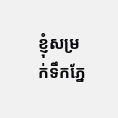ខ្ញុំសម្រក់ទឹកភ្នែ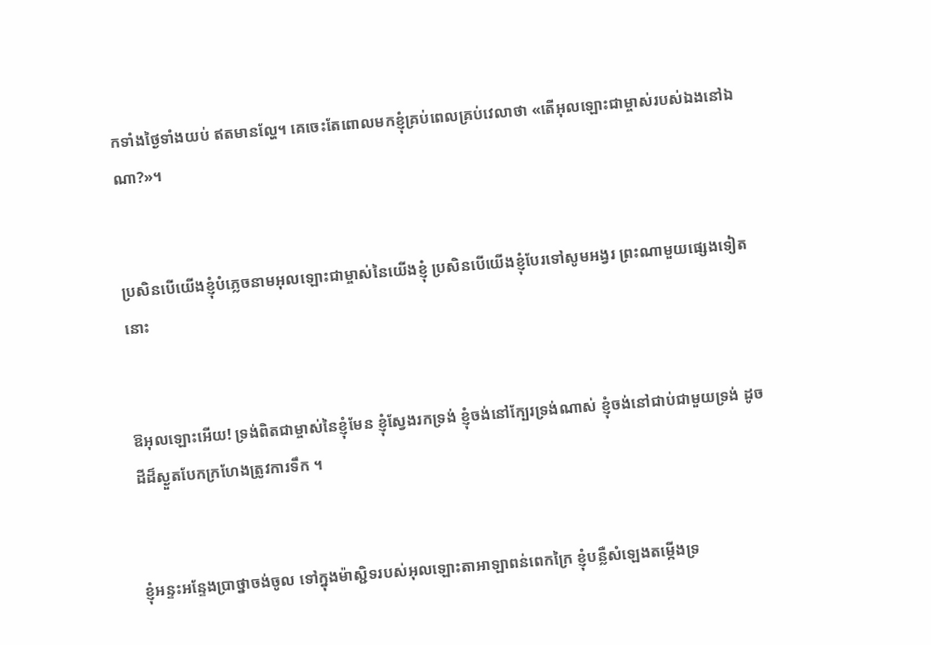កទាំងថ្ងៃទាំងយប់ ឥតមានល្ហែ។ គេចេះតែពោលមកខ្ញុំគ្រប់ពេលគ្រប់វេលាថា «តើអុលឡោះជាម្ចាស់របស់ឯងនៅឯណា?»។


ប្រសិនបើយើងខ្ញុំបំភ្លេចនាមអុលឡោះជាម្ចាស់នៃយើងខ្ញុំ ប្រសិនបើយើងខ្ញុំបែរទៅសូម‌អង្វរ ព្រះណាមួយផ្សេងទៀតនោះ


ឱអុលឡោះអើយ! ទ្រង់ពិតជាម្ចាស់នៃខ្ញុំមែន ខ្ញុំស្វែងរកទ្រង់ ខ្ញុំចង់នៅក្បែរទ្រង់ណាស់ ខ្ញុំចង់នៅជាប់ជាមួយទ្រង់ ដូចដីដ៏ស្ងួតបែកក្រហែងត្រូវការទឹក ។


ខ្ញុំអន្ទះ‌អន្ទែងប្រាថ្នាចង់ចូល ទៅក្នុងម៉ាស្ជិទរបស់អុលឡោះ‌តាអាឡាពន់ពេកក្រៃ ខ្ញុំបន្លឺសំឡេងតម្កើងទ្រ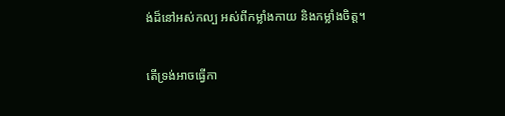ង់ដ៏នៅអស់‌កល្ប អស់ពីកម្លាំងកាយ និងកម្លាំងចិត្ត។


តើទ្រង់អាចធ្វើកា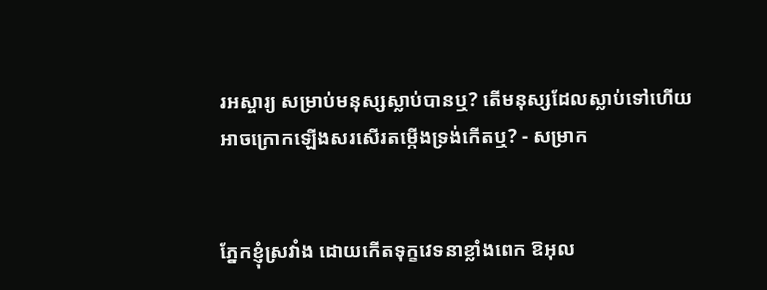រអស្ចារ្យ សម្រាប់មនុស្សស្លាប់បានឬ? តើមនុស្សដែលស្លាប់ទៅហើយ អាចក្រោកឡើងសរសើរតម្កើងទ្រង់កើតឬ? - សម្រាក


ភ្នែកខ្ញុំស្រវាំង ដោយកើតទុក្ខវេទនាខ្លាំងពេក ឱអុល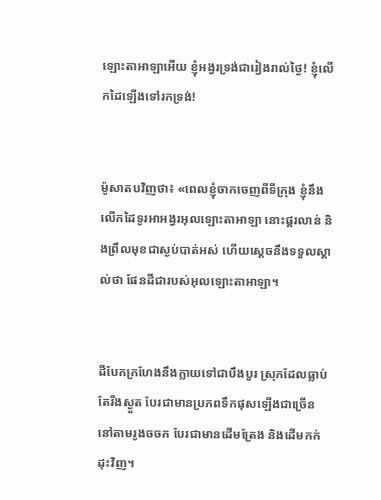ឡោះ‌តាអាឡាអើយ ខ្ញុំអង្វរទ្រង់ជារៀងរាល់ថ្ងៃ! ខ្ញុំលើកដៃឡើងទៅរកទ្រង់!


ម៉ូសាតបវិញថា៖ «ពេលខ្ញុំចាកចេញពីទីក្រុង ខ្ញុំនឹងលើកដៃទូរអាអង្វរអុលឡោះ‌តាអាឡា នោះផ្គរលាន់ និងព្រឹលមុខជាស្ងប់បាត់អស់ ហើយស្តេចនឹងទទួលស្គាល់ថា ផែនដីជារបស់អុលឡោះ‌តាអាឡា។


ដីបែកក្រហែងនឹងក្លាយទៅជាបឹង‌បួរ ស្រុកដែលធ្លាប់តែរីងស្ងួត បែរជាមានប្រភពទឹកផុសឡើងជាច្រើន នៅតាមរូងចចក បែរជាមានដើមត្រែង និងដើមកក់ដុះវិញ។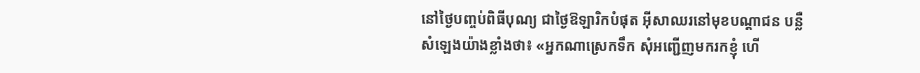នៅថ្ងៃបញ្ចប់ពិធីបុណ្យ ជាថ្ងៃឱឡា‌រិកបំផុត អ៊ីសាឈរនៅមុខបណ្ដា‌ជន បន្លឺសំឡេងយ៉ាងខ្លាំងថា៖ «អ្នកណាស្រេកទឹក សុំអញ្ជើញមករកខ្ញុំ ហើ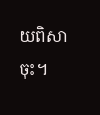យពិសាចុះ។